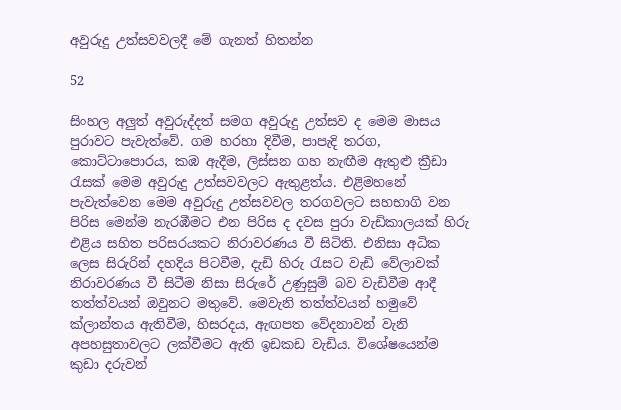අවුරුදු උත්සවවලදී මේ ගැනත් හිතන්න

52

සිංහල අලුත් අවුරුද්දත් සමග අවුරුදු උත්සව ද මෙම මාසය පුරාවට පැවැත්වේ. ගම හරහා දිවීම, පාපැදි තරග, කොට්ටාපොරය, කඹ ඇදීම, ලිස්සන ගහ නැඟීම ඇතුළු ක්‍රීඩා රැසක් මෙම අවුරුදු උත්සවවලට ඇතුළත්ය. එළිමහනේ පැවැත්වෙන මෙම අවුරුදු උත්සවවල තරගවලට සහභාගි වන පිරිස මෙන්ම නැරඹීමට එන පිරිස ද දවස පුරා වැඩිකාලයක් හිරු එළිය සහිත පරිසරයකට නිරාවරණය වී සිටිති. එනිසා අධික ලෙස සිරුරින් දහදිය පිටවීම, දැඩි හිරු රැසට වැඩි වේලාවක් නිරාවරණය වී සිටීම නිසා සිරුරේ උණුසුම් බව වැඩිවීම ආදී තත්ත්වයන් ඔවුනට මතුවේ. මෙවැනි තත්ත්වයන් හමුවේ ක්ලාන්තය ඇතිවීම, හිසරදය, ඇඟපත වේදනාවන් වැනි අපහසුතාවලට ලක්වීමට ඇති ඉඩකඩ වැඩිය. විශේෂයෙන්ම කුඩා දරුවන්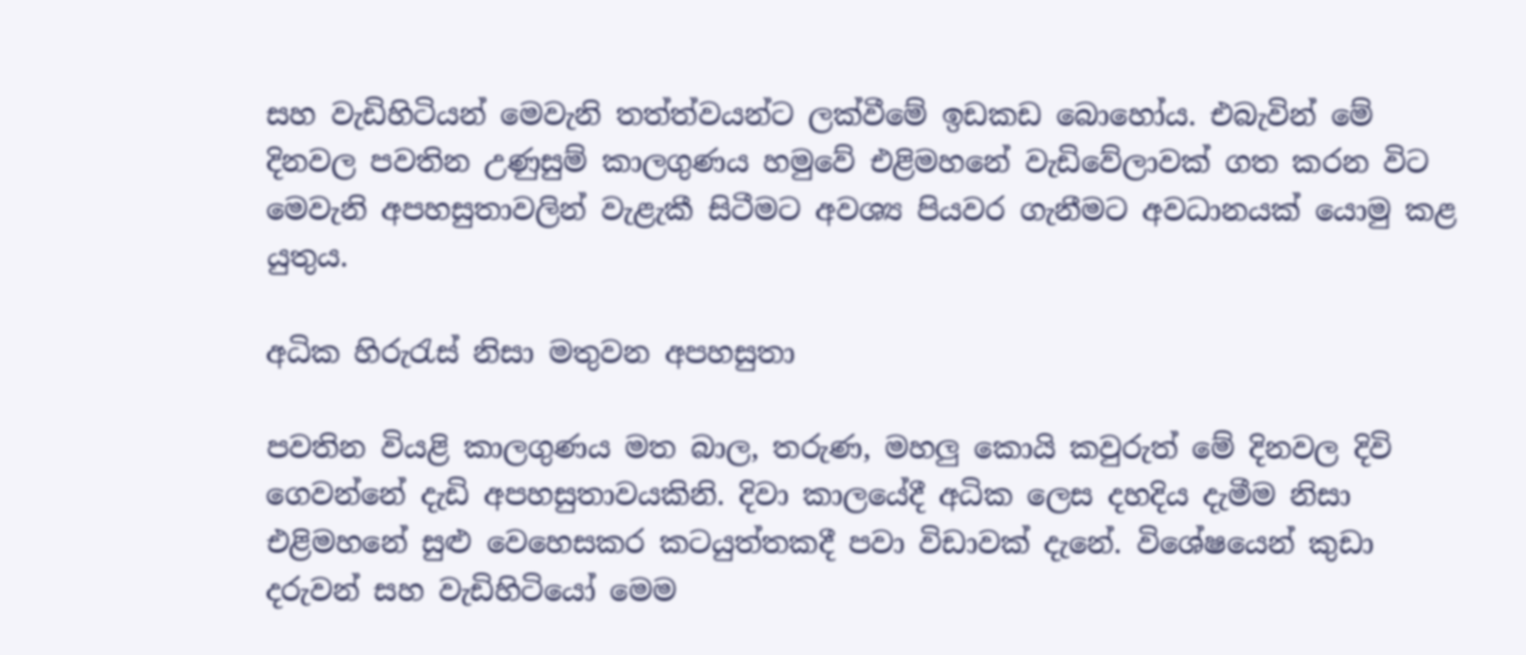සහ වැඩිහිටියන් මෙවැනි තත්ත්වයන්ට ලක්වීමේ ඉඩකඩ බොහෝය. එබැවින් මේ දිනවල පවතින උණුසුම් කාලගුණය හමුවේ එළිමහනේ වැඩිවේලාවක් ගත කරන විට මෙවැනි අපහසුතාවලින් වැළැකී සිටීමට අවශ්‍ය පියවර ගැනීමට අවධානයක් යොමු කළ යුතුය.

අධික හිරුරැස් නිසා මතුවන අපහසුතා

පවතින වියළි කාලගුණය මත බාල, තරුණ, මහලු කොයි කවුරුත් මේ දිනවල දිවි ගෙවන්නේ දැඩි අපහසුතාවයකිනි. දිවා කාලයේදී අධික ලෙස දහදිය දැමීම නිසා එළිමහනේ සුළු වෙහෙසකර කටයුත්තකදී පවා විඩාවක් දැනේ. විශේෂයෙන් කුඩා දරුවන් සහ වැඩිහිටියෝ මෙම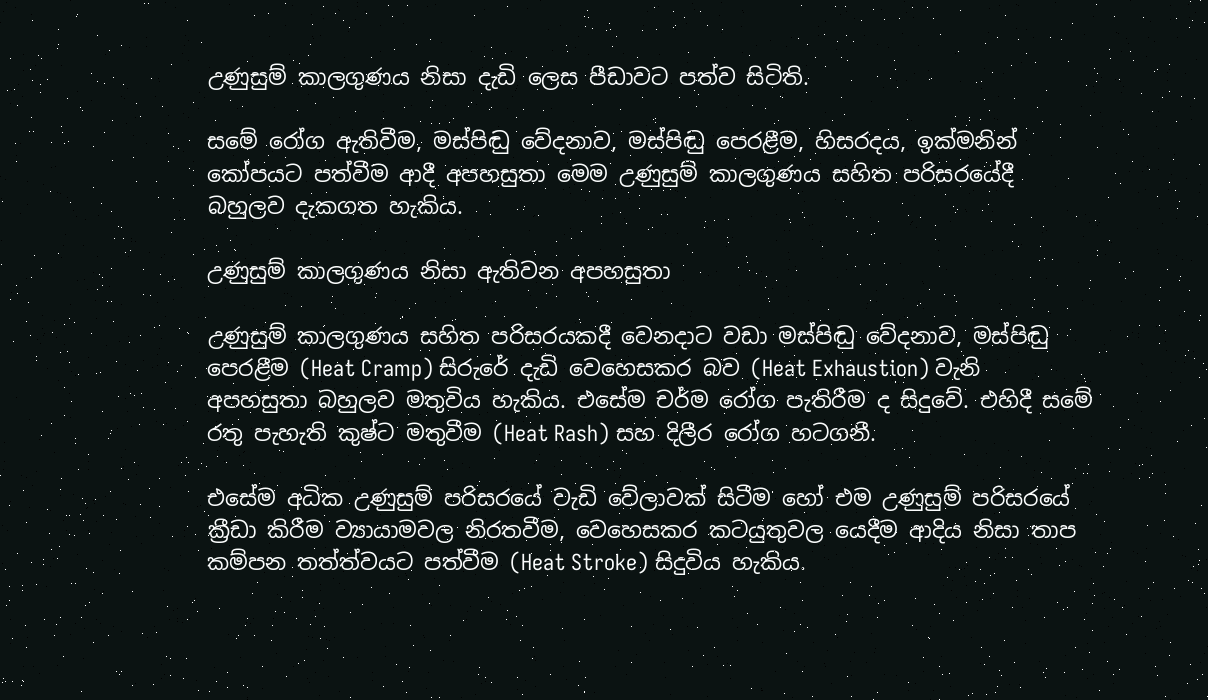උණුසුම් කාලගුණය නිසා දැඩි ලෙස පීඩාවට පත්ව සිටිති.

සමේ රෝග ඇතිවීම, මස්පිඬු වේදනාව, මස්පිඬු පෙරළීම, හිසරදය, ඉක්මනින් කෝපයට පත්වීම ආදී අපහසුතා මෙම උණුසුම් කාලගුණය සහිත පරිසරයේදී බහුලව දැකගත හැකිය.

උණුසුම් කාලගුණය නිසා ඇතිවන අපහසුතා

උණුසුම් කාලගුණය සහිත පරිසරයකදී වෙනදාට වඩා මස්පිඬු වේදනාව, මස්පිඬු පෙරළීම (Heat Cramp) සිරුරේ දැඩි වෙහෙසකර බව (Heat Exhaustion) වැනි අපහසුතා බහුලව මතුවිය හැකිය. එසේම චර්ම රෝග පැතිරීම ද සිදුවේ. එහිදී සමේ රතු පැහැති කුෂ්ට මතුවීම (Heat Rash) සහ දිලීර රෝග හටගනී.

එසේම අධික උණුසුම් පරිසරයේ වැඩි වේලාවක් සිටීම හෝ එම උණුසුම් පරිසරයේ ක්‍රීඩා කිරීම ව්‍යායාමවල නිරතවීම, වෙහෙසකර කටයුතුවල යෙදීම ආදිය නිසා තාප කම්පන තත්ත්වයට පත්වීම (Heat Stroke) සිදුවිය හැකිය.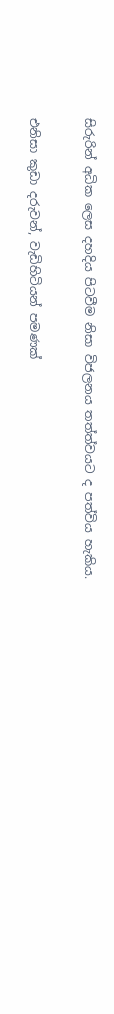සිරුරින් අධික ලෙස දහදිය පිටවීම නිසා විජලනය තත්ත්වයට ද පත්විය හැකිය.

එනිසා කුඩා දරුවන්, වැඩිහිටියන් පමණක්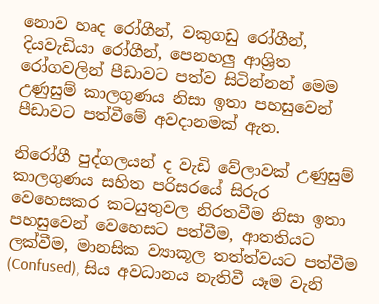නොව හෘද රෝගීන්, වකුගඩු රෝගීන්, දියවැඩියා රෝගීන්, පෙනහලු ආශ්‍රිත රෝගවලින් පීඩාවට පත්ව සිටින්නන් මෙම උණුසුම් කාලගුණය නිසා ඉතා පහසුවෙන් පීඩාවට පත්වීමේ අවදානමක් ඇත.

නිරෝගී පුද්ගලයන් ද වැඩි වේලාවක් උණුසුම් කාලගුණය සහිත පරිසරයේ සිරුර වෙහෙසකර කටයුතුවල නිරතවීම නිසා ඉතා පහසුවෙන් වෙහෙසට පත්වීම, ආතතියට ලක්වීම, මානසික ව්‍යාකූල තත්ත්වයට පත්වීම (Confused), සිය අවධානය නැතිවී යෑම වැනි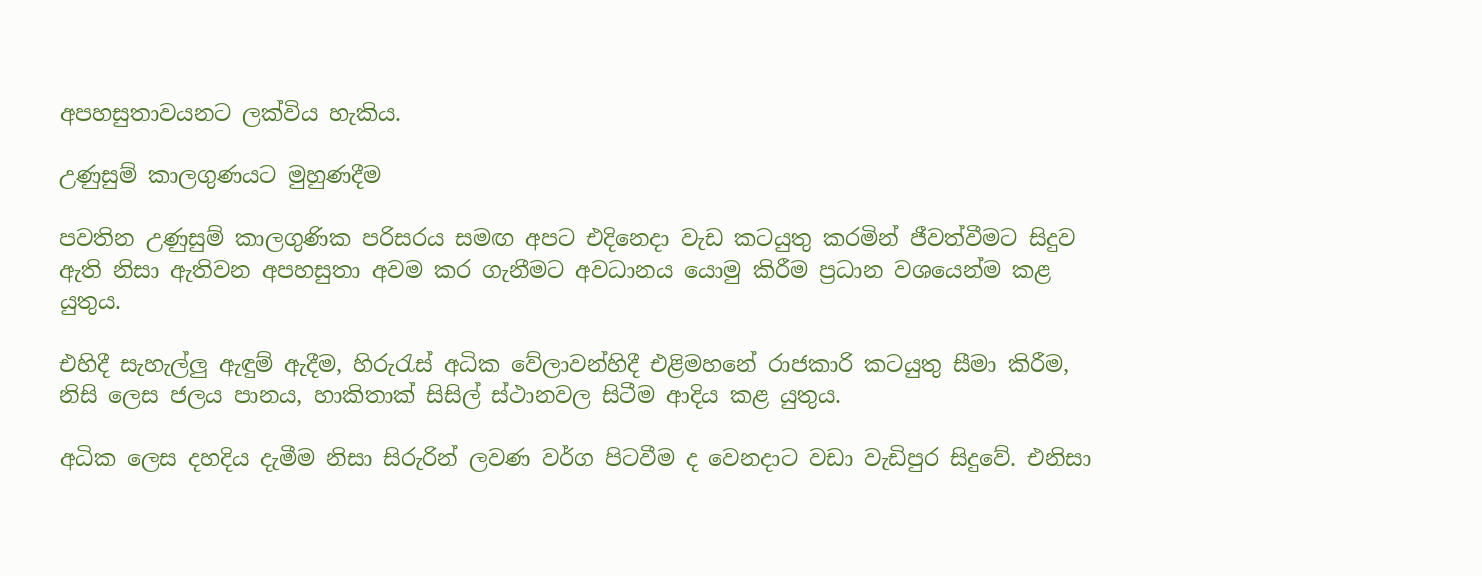අපහසුතාවයනට ලක්විය හැකිය.

උණුසුම් කාලගුණයට මුහුණදීම

පවතින උණුසුම් කාලගුණික පරිසරය සමඟ අපට එදිනෙදා වැඩ කටයුතු කරමින් ජීවත්වීමට සිදුව ඇති නිසා ඇතිවන අපහසුතා අවම කර ගැනීමට අවධානය යොමු කිරීම ප්‍රධාන වශයෙන්ම කළ යුතුය.

එහිදී සැහැල්ලු ඇඳුම් ඇදීම, හිරුරැස් අධික වේලාවන්හිදී එළිමහනේ රාජකාරි කටයුතු සීමා කිරීම, නිසි ලෙස ජලය පානය, හාකිතාක් සිසිල් ස්ථානවල සිටීම ආදිය කළ යුතුය.

අධික ලෙස දහදිය දැමීම නිසා සිරුරින් ලවණ වර්ග පිටවීම ද වෙනදාට වඩා වැඩිපුර සිදුවේ. එනිසා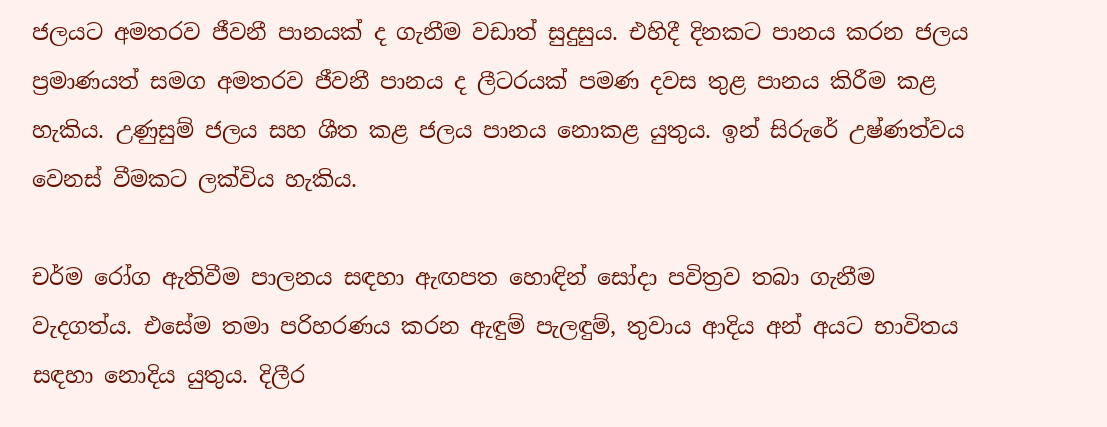ජලයට අමතරව ජීවනී පානයක් ද ගැනීම වඩාත් සුදුසුය. එහිදී දිනකට පානය කරන ජලය ප්‍රමාණයත් සමග අමතරව ජීවනී පානය ද ලීටරයක් පමණ දවස තුළ පානය කිරීම කළ හැකිය. උණුසුම් ජලය සහ ශීත කළ ජලය පානය නොකළ යුතුය. ඉන් සිරුරේ උෂ්ණත්වය වෙනස් වීමකට ලක්විය හැකිය.

චර්ම රෝග ඇතිවීම පාලනය සඳහා ඇඟපත හොඳින් සෝදා පවිත්‍රව තබා ගැනීම වැදගත්ය. එසේම තමා පරිහරණය කරන ඇඳුම් පැලඳුම්, තුවාය ආදිය අන් අයට භාවිතය සඳහා නොදිය යුතුය. දිලීර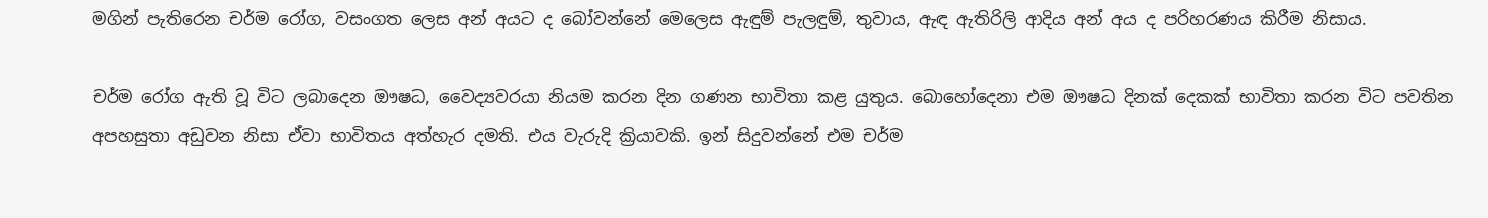මගින් පැතිරෙන චර්ම රෝග, වසංගත ලෙස අන් අයට ද බෝවන්නේ මෙලෙස ඇඳුම් පැලඳුම්, තුවාය, ඇඳ ඇතිරිලි ආදිය අන් අය ද පරිහරණය කිරීම නිසාය.

චර්ම රෝග ඇති වූ විට ලබාදෙන ඖෂධ, වෛද්‍යවරයා නියම කරන දින ගණන භාවිතා කළ යුතුය. බොහෝදෙනා එම ඖෂධ දිනක් දෙකක් භාවිතා කරන විට පවතින අපහසුතා අඩුවන නිසා ඒවා භාවිතය අත්හැර දමති. එය වැරුදි ක්‍රියාවකි. ඉන් සිදුවන්නේ එම චර්ම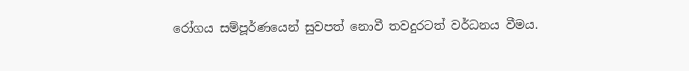රෝගය සම්පූර්ණයෙන් සුවපත් නොවී තවදුරටත් වර්ධනය වීමය.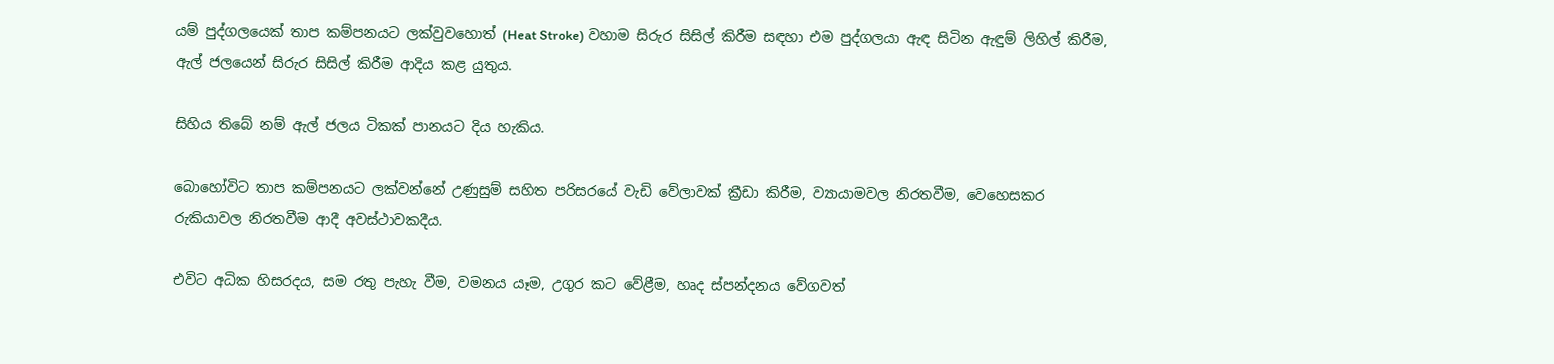යම් පුද්ගලයෙක් තාප කම්පනයට ලක්වුවහොත් (Heat Stroke) වහාම සිරුර සිසිල් කිරීම සඳහා එම පුද්ගලයා ඇඳ සිටින ඇඳුම් ලිහිල් කිරීම, ඇල් ජලයෙන් සිරුර සිසිල් කිරීම ආදිය කළ යුතුය.

සිහිය තිබේ නම් ඇල් ජලය ටිකක් පානයට දිය හැකිය.

බොහෝවිට තාප කම්පනයට ලක්වන්නේ උණුසුම් සහිත පරිසරයේ වැඩි වේලාවක් ක්‍රීඩා කිරීම, ව්‍යායාමවල නිරතවීම, වෙහෙසකර රුකියාවල නිරතවීම ආදී අවස්ථාවකදීය.

එවිට අධික හිසරදය, සම රතු පැහැ වීම, වමනය යෑම, උගුර කට වේළීම, හෘද ස්පන්දනය වේගවත්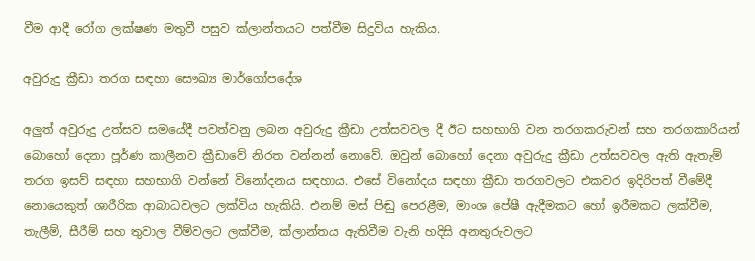වීම ආදී රෝග ලක්ෂණ මතුවී පසුව ක්ලාන්තයට පත්වීම සිදුවිය හැකිය.

අවුරුදු ක්‍රීඩා තරග සඳහා සෞඛ්‍ය මාර්ගෝපදේශ

අලුත් අවුරුදු උත්සව සමයේදී පවත්වනු ලබන අවුරුදු ක්‍රීඩා උත්සවවල දී ඊට සහභාගි වන තරගකරුවන් සහ තරගකාරියන් බොහෝ දෙනා පූර්ණ කාලීනව ක්‍රීඩාවේ නිරත වන්නන් නොවේ. ඔවුන් බොහෝ දෙනා අවුරුදු ක්‍රීඩා උත්සවවල ඇති ඇතැම් තරග ඉසව් සඳහා සහභාගි වන්නේ විනෝදනය සඳහාය. එසේ විනෝදය සඳහා ක්‍රීඩා තරගවලට එකවර ඉදිරිපත් වීමේදී නොයෙකුත් ශාරීරික ආබාධවලට ලක්විය හැකියි. එනම් මස් පිඬු පෙරළීම, මාංශ පේෂී ඇදීමකට හෝ ඉරීමකට ලක්වීම, තැලීම්, සීරීම් සහ තුවාල වීම්වලට ලක්වීම, ක්ලාන්තය ඇතිවීම වැනි හදිසි අනතුරුවලට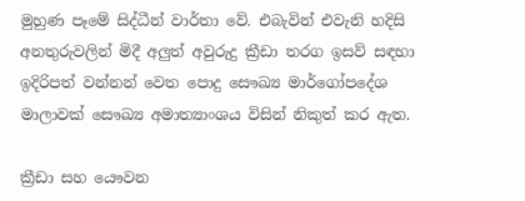මුහුණ පෑමේ සිද්ධීන් වාර්තා වේ. එබැවින් එවැනි හදිසි අනතුරුවලින් මිදී අලුත් අවුරුදු ක්‍රීඩා තරග ඉසව් සඳහා ඉදිරිපත් වන්නන් වෙත පොදු සෞඛ්‍ය මාර්ගෝපදේශ මාලාවක් සෞඛ්‍ය අමාත්‍යාංශය විසින් නිකුත් කර ඇත.

ක්‍රීඩා සහ යෞවන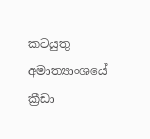කටයුතු අමාත්‍යාංශයේ ක්‍රීඩා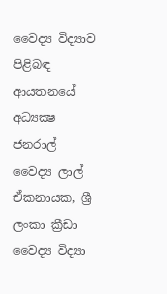වෛද්‍ය විද්‍යාව පිළිබඳ ආයතනයේ අධ්‍යක්‍ෂ ජනරාල් වෛද්‍ය ලාල් ඒකනායක, ශ්‍රී ලංකා ක්‍රීඩා වෛද්‍ය විද්‍යා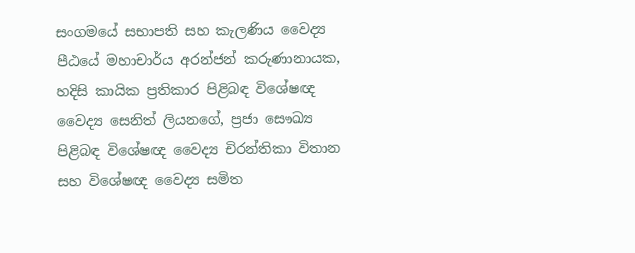සංගමයේ සභාපති සහ කැලණිය වෛද්‍ය පීඨයේ මහාචාර්ය අරන්ජන් කරුණානායක, හදිසි කායික ප්‍රතිකාර පිළිබඳ විශේෂඥ වෛද්‍ය සෙනිත් ලියනගේ, ප්‍රජා සෞඛ්‍ය පිළිබඳ විශේෂඥ වෛද්‍ය චිරන්තිකා විතාන සහ විශේෂඥ වෛද්‍ය සමිත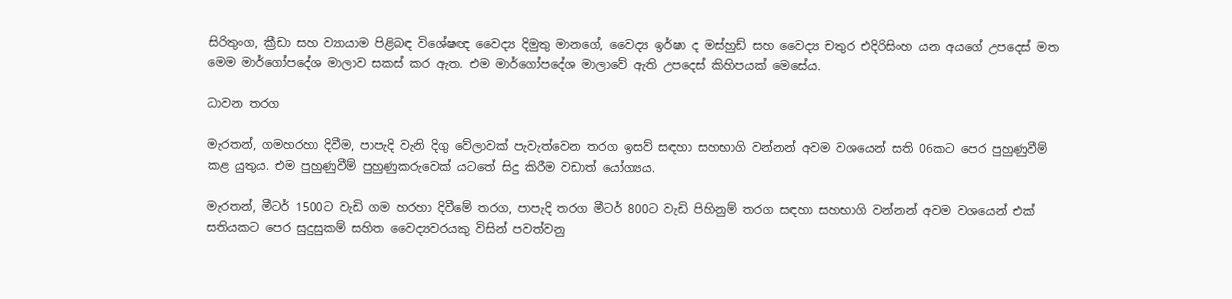සිරිතුංග, ක්‍රීඩා සහ ව්‍යායාම පිළිබඳ විශේෂඥ වෛද්‍ය දිමුතු මානගේ, වෛද්‍ය ඉර්ෂා ද මස්හුඩ් සහ වෛද්‍ය චතුර එදිරිසිංහ යන අයගේ උපදෙස් මත මෙම මාර්ගෝපදේශ මාලාව සකස් කර ඇත. එම මාර්ගෝපදේශ මාලාවේ ඇති උපදෙස් කිහිපයක් මෙසේය.

ධාවන තරග

මැරතන්, ගමහරහා දිවීම, පාපැදි වැනි දිගු වේලාවක් පැවැත්වෙන තරග ඉසව් සඳහා සහභාගි වන්නන් අවම වශයෙන් සති 06කට පෙර පුහුණුවීම් කළ යුතුය. එම පුහුණුවීම් පුහුණුකරුවෙක් යටතේ සිදු කිරීම වඩාත් යෝග්‍යය.

මැරතන්, මීටර් 1500ට වැඩි ගම හරහා දිවීමේ තරග, පාපැදි තරග මීටර් 800ට වැඩි පිහිනුම් තරග සඳහා සහභාගි වන්නන් අවම වශයෙන් එක් සතියකට පෙර සුදුසුකම් සහිත වෛද්‍යවරයකු විසින් පවත්වනු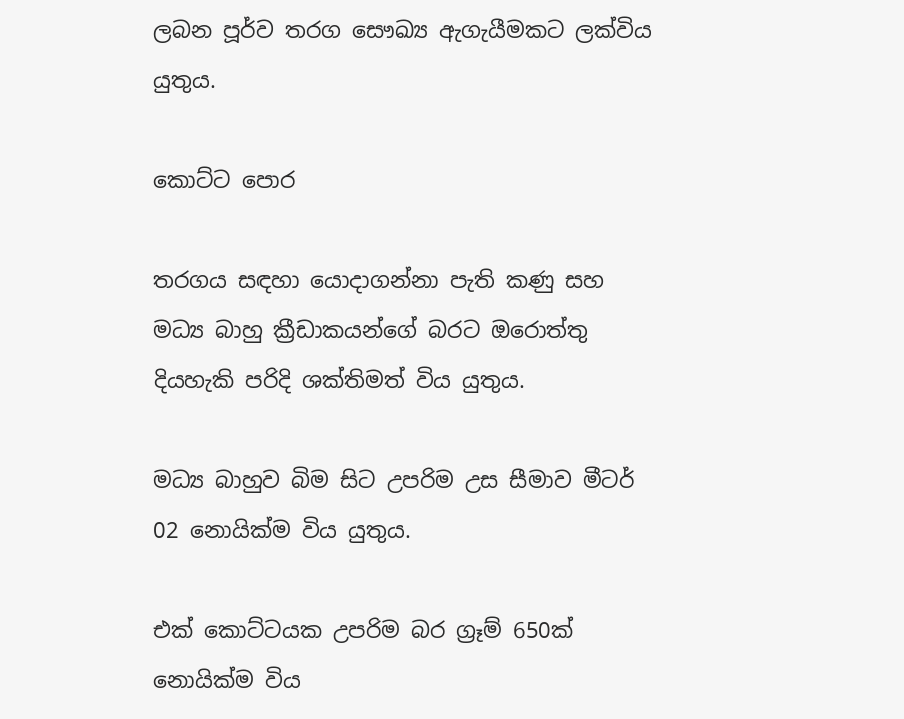ලබන පූර්ව තරග සෞඛ්‍ය ඇගැයීමකට ලක්විය යුතුය.

කොට්ට පොර

තරගය සඳහා යොදාගන්නා පැති කණු සහ මධ්‍ය බාහු ක්‍රීඩාකයන්ගේ බරට ඔරොත්තු දියහැකි පරිදි ශක්තිමත් විය යුතුය.

මධ්‍ය බාහුව බිම සිට උපරිම උස සීමාව මීටර් 02 නොයික්ම විය යුතුය.

එක් කොට්ටයක උපරිම බර ග්‍රෑම් 650ක් නොයික්ම විය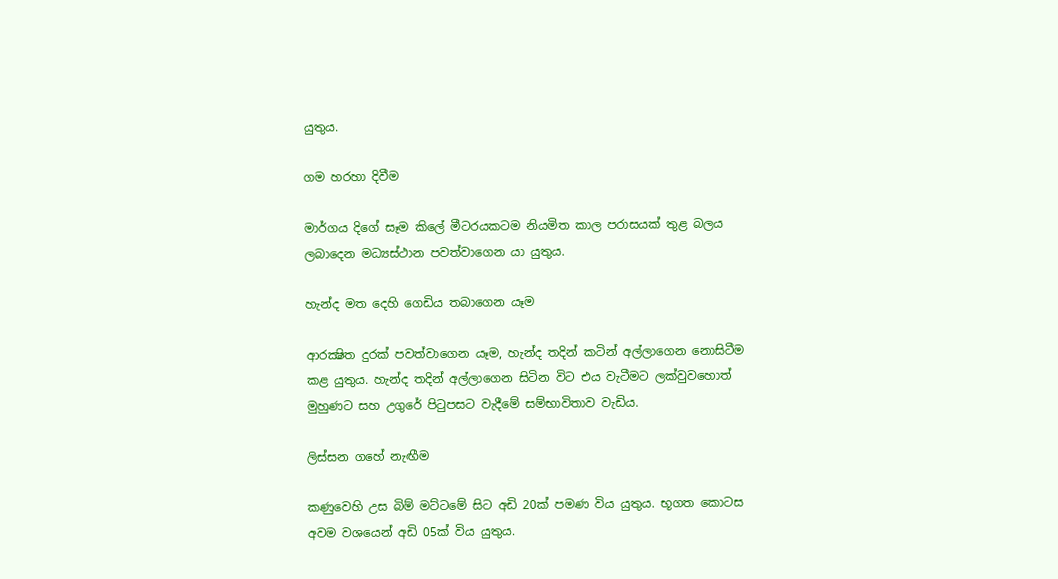යුතුය.

ගම හරහා දිවීම

මාර්ගය දිගේ සෑම කිලේ මීටරයකටම නියමිත කාල පරාසයක් තුළ බලය ලබාදෙන මධ්‍යස්ථාන පවත්වාගෙන යා යුතුය.

හැන්ද මත දෙහි ගෙඩිය තබාගෙන යෑම

ආරක්‍ෂිත දුරක් පවත්වාගෙන යෑම, හැන්ද තදින් කටින් අල්ලාගෙන නොසිටීම කළ යුතුය. හැන්ද තදින් අල්ලාගෙන සිටින විට එය වැටීමට ලක්වුවහොත් මුහුණට සහ උගුරේ පිටුපසට වැදීමේ සම්භාවිතාව වැඩිය.

ලිස්සන ගහේ නැඟීම

කණුවෙහි උස බිම් මට්ටමේ සිට අඩි 20ක් පමණ විය යුතුය. භූගත කොටස අවම වශයෙන් අඩි 05ක් විය යුතුය.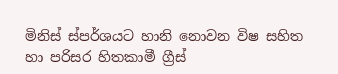මිනිස් ස්පර්ශයට හානි නොවන විෂ සහිත හා පරිසර හිතකාමී ග්‍රීස්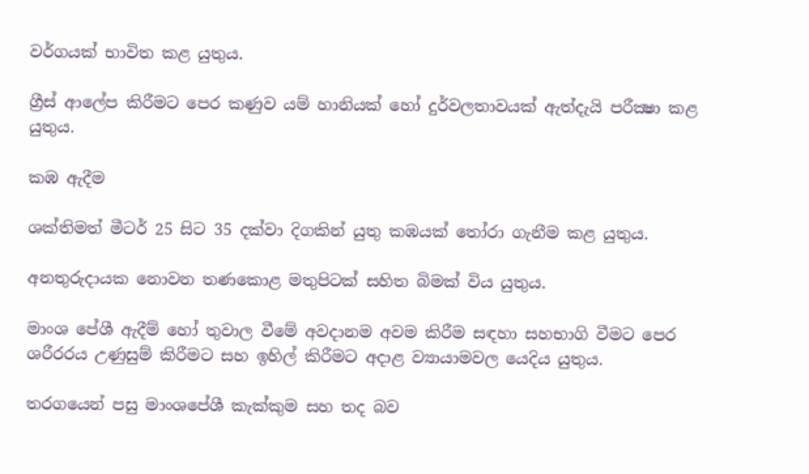වර්ගයක් භාවිත කළ යුතුය.

ග්‍රීස් ආලේප කිරීමට පෙර කණුව යම් හානියක් හෝ දුර්වලතාවයක් ඇත්දැයි පරීක්‍ෂා කළ යුතුය.

කඹ ඇදීම

ශක්තිමත් මීටර් 25 සිට 35 දක්වා දිගකින් යුතු කඹයක් තෝරා ගැනීම කළ යුතුය.

අනතුරුදායක නොවන තණකොළ මතුපිටක් සහිත බිමක් විය යුතුය.

මාංශ පේශී ඇදීම් හෝ තුවාල වීමේ අවදානම අවම කිරීම සඳහා සහභාගි වීමට පෙර ශරීරරය උණුසුම් කිරීමට සහ ඉහිල් කිරීමට අදාළ ව්‍යායාමවල යෙදිය යුතුය.

තරගයෙන් පසු මාංශපේශී කැක්කුම සහ තද බව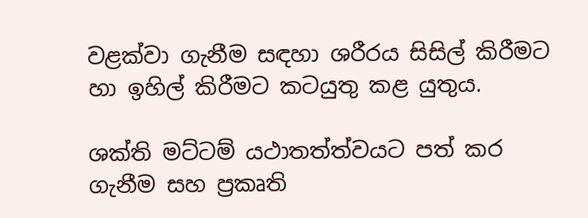වළක්වා ගැනීම සඳහා ශරීරය සිසිල් කිරීමට හා ඉහිල් කිරීමට කටයුතු කළ යුතුය.

ශක්ති මට්ටම් යථාතත්ත්වයට පත් කර ගැනීම සහ ප්‍රකෘති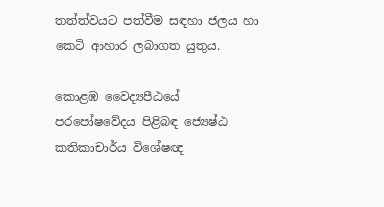තත්ත්වයට පත්වීම සඳහා ජලය හා කෙටි ආහාර ලබාගත යුතුය.

කොළඹ වෛද්‍යපීඨයේ පරපෝෂවේදය පිළිබඳ ජ්‍යෙෂ්ඨ කතිකාචාර්ය විශේෂඥ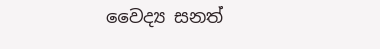වෛද්‍ය සනත්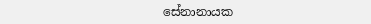සේනානායක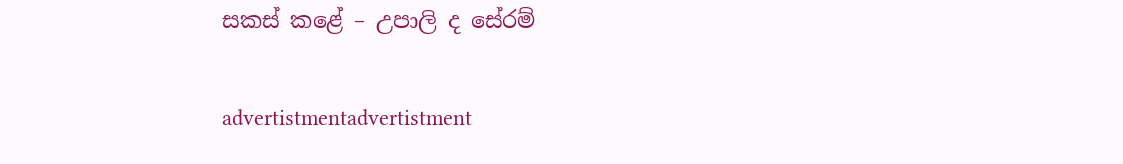සකස් කළේ – උපාලි ද සේරම්

advertistmentadvertistment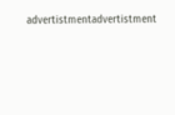advertistmentadvertistment